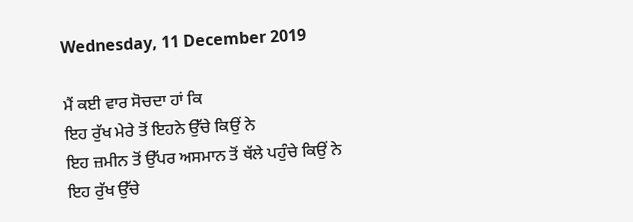Wednesday, 11 December 2019

ਮੈਂ ਕਈ ਵਾਰ ਸੋਚਦਾ ਹਾਂ ਕਿ
ਇਹ ਰੁੱਖ ਮੇਰੇ ਤੋਂ ਇਹਨੇ ਉੱਚੇ ਕਿਉਂ ਨੇ
ਇਹ ਜ਼ਮੀਨ ਤੋਂ ਉੱਪਰ ਅਸਮਾਨ ਤੋਂ ਥੱਲੇ ਪਹੁੰਚੇ ਕਿਉਂ ਨੇ
ਇਹ ਰੁੱਖ ਉੱਚੇ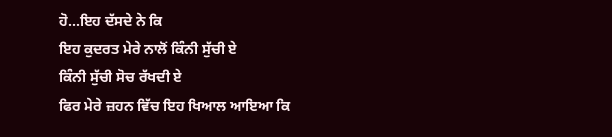ਹੋ...ਇਹ ਦੱਸਦੇ ਨੇ ਕਿ
ਇਹ ਕੁਦਰਤ ਮੇਰੇ ਨਾਲੋਂ ਕਿੰਨੀ ਸੁੱਚੀ ਏ
ਕਿੰਨੀ ਸੁੱਚੀ ਸੋਚ ਰੱਖਦੀ ਏ
ਫਿਰ ਮੇਰੇ ਜ਼ਹਨ ਵਿੱਚ ਇਹ ਖਿਆਲ ਆਇਆ ਕਿ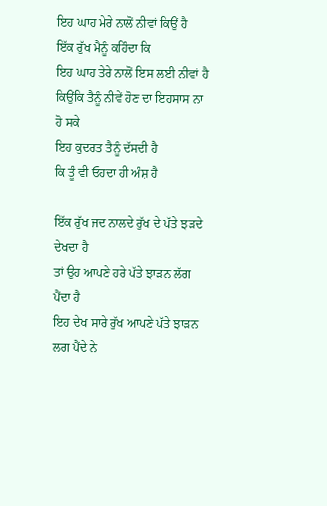ਇਹ ਘਾਹ ਮੇਰੇ ਨਾਲੋਂ ਨੀਵਾਂ ਕਿਉਂ ਹੈ
ਇੱਕ ਰੁੱਖ ਮੈਨੂੰ ਕਹਿੰਦਾ ਕਿ
ਇਹ ਘਾਹ ਤੇਰੇ ਨਾਲੋਂ ਇਸ ਲਈ ਨੀਵਾਂ ਹੈ
ਕਿਉਂਕਿ ਤੈਨੂੰ ਨੀਵੇਂ ਹੋਣ ਦਾ ਇਹਸਾਸ ਨਾ ਹੋ ਸਕੇ
ਇਹ ਕੁਦਰਤ ਤੈਨੂੰ ਦੱਸਦੀ ਹੈ
ਕਿ ਤੂੰ ਵੀ ਓਹਦਾ ਹੀ ਅੰਸ਼ ਹੈ

ਇੱਕ ਰੁੱਖ ਜਦ ਨਾਲਦੇ ਰੁੱਖ ਦੇ ਪੱਤੇ ਝੜਦੇ ਦੇਖਦਾ ਹੈ
ਤਾਂ ਉਹ ਆਪਣੇ ਹਰੇ ਪੱਤੇ ਝਾੜਨ ਲੱਗ ਪੈਂਦਾ ਹੈ
ਇਹ ਦੇਖ ਸਾਰੇ ਰੁੱਖ ਆਪਣੇ ਪੱਤੇ ਝਾੜਨ ਲਗ ਪੈਂਦੇ ਨੇ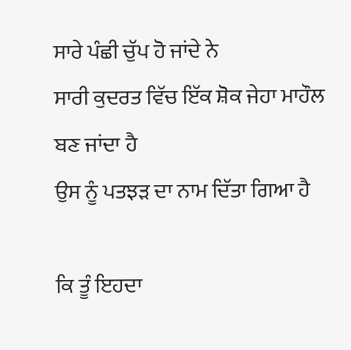ਸਾਰੇ ਪੰਛੀ ਚੁੱਪ ਹੋ ਜਾਂਦੇ ਨੇ
ਸਾਰੀ ਕੁਦਰਤ ਵਿੱਚ ਇੱਕ ਸ਼ੋਕ ਜੇਹਾ ਮਾਹੌਲ ਬਣ ਜਾਂਦਾ ਹੈ
ਉਸ ਨੂੰ ਪਤਝੜ ਦਾ ਨਾਮ ਦਿੱਤਾ ਗਿਆ ਹੈ

ਕਿ ਤੂੰ ਇਹਦਾ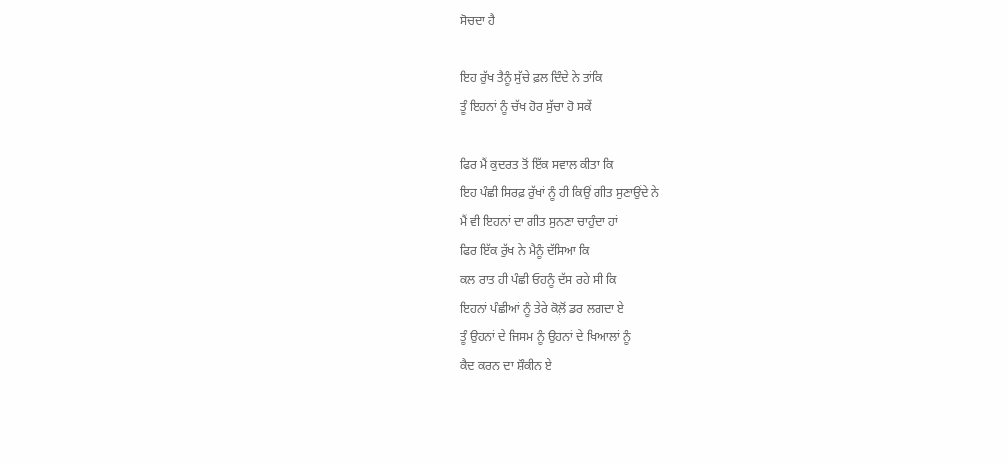ਸੋਚਦਾ ਹੈ

ਇਹ ਰੁੱਖ ਤੈਨੂੰ ਸੁੱਚੇ ਫ਼ਲ ਦਿੰਦੇ ਨੇ ਤਾਂਕਿ
ਤੂੰ ਇਹਨਾਂ ਨੂੰ ਚੱਖ ਹੋਰ ਸੁੱਚਾ ਹੋ ਸਕੇਂ

ਫਿਰ ਮੈਂ ਕੁਦਰਤ ਤੋਂ ਇੱਕ ਸਵਾਲ ਕੀਤਾ ਕਿ
ਇਹ ਪੰਛੀ ਸਿਰਫ਼ ਰੁੱਖਾਂ ਨੂੰ ਹੀ ਕਿਉਂ ਗੀਤ ਸੁਣਾਉਂਦੇ ਨੇ
ਮੈਂ ਵੀ ਇਹਨਾਂ ਦਾ ਗੀਤ ਸੁਨਣਾ ਚਾਹੁੰਦਾ ਹਾਂ
ਫਿਰ ਇੱਕ ਰੁੱਖ ਨੇ ਮੈਨੂੰ ਦੱਸਿਆ ਕਿ
ਕਲ ਰਾਤ ਹੀ ਪੰਛੀ ਓਹਨੂੰ ਦੱਸ ਰਹੇ ਸੀ ਕਿ
ਇਹਨਾਂ ਪੰਛੀਆਂ ਨੂੰ ਤੇਰੇ ਕੋਲ਼ੋਂ ਡਰ ਲਗਦਾ ਏ
ਤੂੰ ਉਹਨਾਂ ਦੇ ਜਿਸਮ ਨੂੰ ਉਹਨਾਂ ਦੇ ਖਿਆਲਾਂ ਨੂੰ
ਕੈਦ ਕਰਨ ਦਾ ਸ਼ੌਕੀਨ ਏ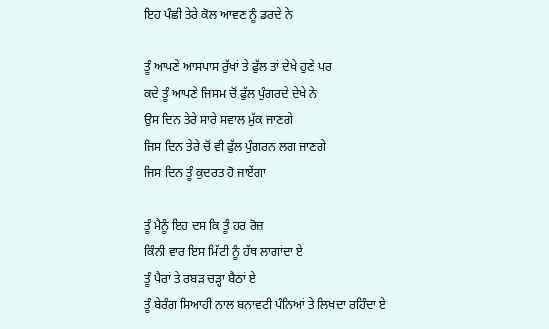ਇਹ ਪੰਛੀ ਤੇਰੇ ਕੋਲ ਆਵਣ ਨੂੰ ਡਰਦੇ ਨੇ

ਤੂੰ ਆਪਣੇ ਆਸਪਾਸ ਰੁੱਖਾਂ ਤੇ ਫੁੱਲ ਤਾਂ ਦੇਖੇ ਹੁਣੇ ਪਰ
ਕਦੇ ਤੂੰ ਆਪਣੇ ਜਿਸਮ ਚੋਂ ਫੁੱਲ ਪੁੰਗਰਦੇ ਦੇਖੇ ਨੇ
ਉਸ ਦਿਨ ਤੇਰੇ ਸਾਰੇ ਸਵਾਲ ਮੁੱਕ ਜਾਣਗੇ
ਜਿਸ ਦਿਨ ਤੇਰੇ ਚੋਂ ਵੀ ਫੁੱਲ ਪੁੰਗਰਨ ਲਗ ਜਾਣਗੇ
ਜਿਸ ਦਿਨ ਤੂੰ ਕੁਦਰਤ ਹੋ ਜਾਏਂਗਾ

ਤੂੰ ਮੈਨੂੰ ਇਹ ਦਸ ਕਿ ਤੂੰ ਹਰ ਰੋਜ਼
ਕਿੰਨੀ ਵਾਰ ਇਸ ਮਿੱਟੀ ਨੂੰ ਹੱਥ ਲਾਗਾਂਦਾ ਏ
ਤੂੰ ਪੈਰਾਂ ਤੇ ਰਬੜ ਚੜ੍ਹਾ ਬੈਠਾਂ ਏ
ਤੂੰ ਬੇਰੰਗ ਸਿਆਹੀ ਨਾਲ ਬਨਾਵਟੀ ਪੰਨਿਆਂ ਤੇ ਲਿਖਦਾ ਰਹਿੰਦਾ ਏ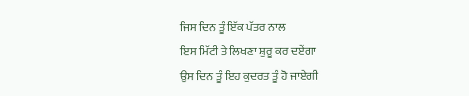ਜਿਸ ਦਿਨ ਤੂੰ ਇੱਕ ਪੱਤਰ ਨਾਲ
ਇਸ ਮਿੱਟੀ ਤੇ ਲਿਖਣਾ ਸ਼ੁਰੂ ਕਰ ਦਏਂਗਾ
ਉਸ ਦਿਨ ਤੂੰ ਇਹ ਕੁਦਰਤ ਤੂੰ ਹੋ ਜਾਏਗੀ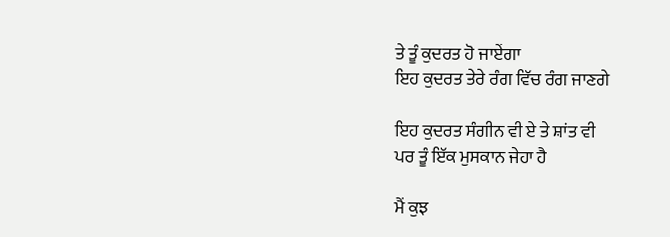ਤੇ ਤੂੰ ਕੁਦਰਤ ਹੋ ਜਾਏਂਗਾ
ਇਹ ਕੁਦਰਤ ਤੇਰੇ ਰੰਗ ਵਿੱਚ ਰੰਗ ਜਾਣਗੇ

ਇਹ ਕੁਦਰਤ ਸੰਗੀਨ ਵੀ ਏ ਤੇ ਸ਼ਾਂਤ ਵੀ
ਪਰ ਤੂੰ ਇੱਕ ਮੁਸਕਾਨ ਜੇਹਾ ਹੈ

ਮੈਂ ਕੁਝ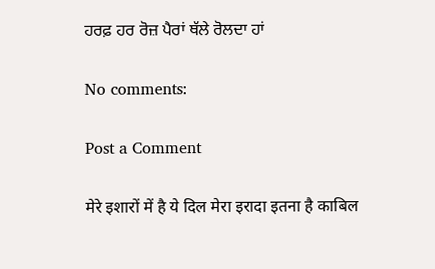ਹਰਫ਼ ਹਰ ਰੋਜ਼ ਪੈਰਾਂ ਥੱਲੇ ਰੋਲਦਾ ਹਾਂ

No comments:

Post a Comment

मेरे इशारों में है ये दिल मेरा इरादा इतना है काबिल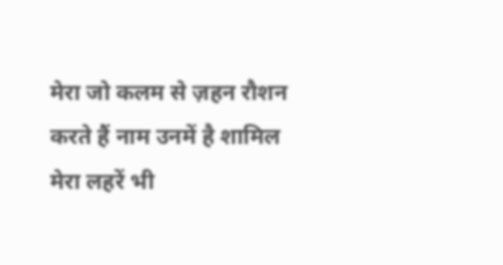मेरा जो कलम से ज़हन रौशन करते हैं नाम उनमें है शामिल मेरा लहरें भी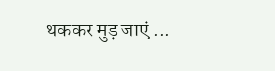थककर मुड़ जाएं ...